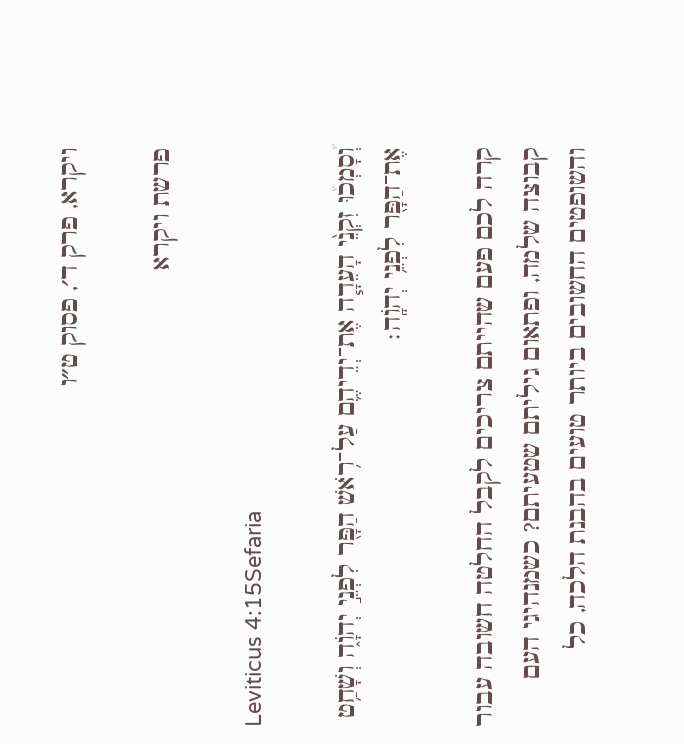ויקרא, פרק ד׳, פסוק ט״ו

פרשת ויקרא

Leviticus 4:15Sefaria

וְ֠סָמְכ֠וּ זִקְנֵ֨י הָעֵדָ֧ה אֶת־יְדֵיהֶ֛ם עַל־רֹ֥אשׁ הַפָּ֖ר לִפְנֵ֣י יְהֹוָ֑ה וְשָׁחַ֥ט אֶת־הַפָּ֖ר לִפְנֵ֥י יְהֹוָֽה׃

קרה לכם פעם שהייתם צריכים לקבל החלטה חשובה עבור קבוצה שלמה, ופתאום גיליתם שטעיתם? כשמנהיגי העם והשופטים החשובים ביותר טועים בהבנת הלכה, כל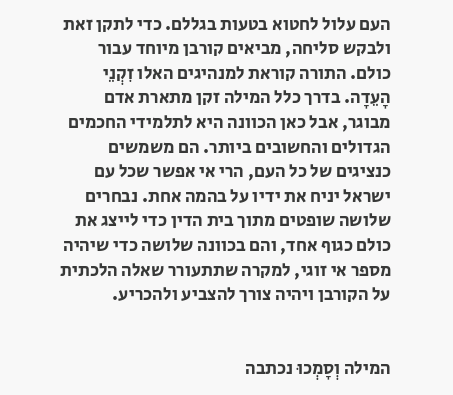העם עלול לחטוא בטעות בגללם. כדי לתקן זאת ולבקש סליחה, מביאים קורבן מיוחד עבור כולם. התורה קוראת למנהיגים האלו זִקְנֵי הָעֵדָה. בדרך כלל המילה זקן מתארת אדם מבוגר, אבל כאן הכוונה היא לתלמידי החכמים הגדולים והחשובים ביותר. הם משמשים כנציגים של כל העם, הרי אי אפשר שכל עם ישראל יניח את ידיו על בהמה אחת. נבחרים שלושה שופטים מתוך בית הדין כדי לייצג את כולם כגוף אחד, והם בכוונה שלושה כדי שיהיה מספר אי זוגי, למקרה שתתעורר שאלה הלכתית על הקורבן ויהיה צורך להצביע ולהכריע.


המילה וְסָמְכוּ נכתבה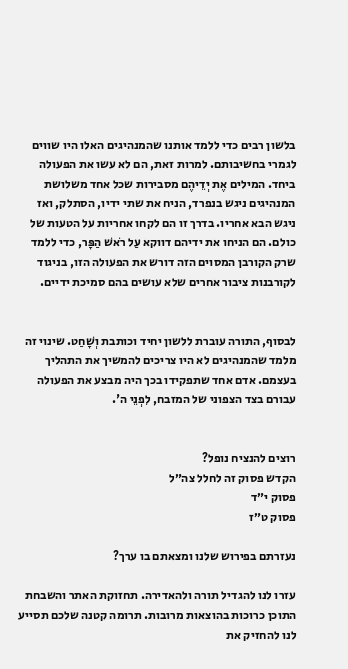בלשון רבים כדי ללמד אותנו שהמנהיגים האלו היו שווים לגמרי בחשיבותם. למרות זאת, הם לא עשו את הפעולה ביחד. המילים אֶת יְדֵיהֶם מסבירות שכל אחד משלושת המנהיגים ניגש בנפרד, הניח את שתי ידיו, הסתלק, ואז ניגש הבא אחריו. בדרך זו הם לקחו אחריות על הטעות של כולם. הם הניחו את ידיהם דווקא עַל רֹאשׁ הַפָּר, כדי ללמד שרק הקורבן המסוים הזה דורש את הפעולה הזו, בניגוד לקורבנות ציבור אחרים שלא עושים בהם סמיכת ידיים.


לבסוף, התורה עוברת ללשון יחיד וכותבת וְשָׁחַט. שינוי זה מלמד שהמנהיגים לא היו צריכים להמשיך את התהליך בעצמם. אדם אחד שתפקידו בכך היה מבצע את הפעולה עבורם בצד הצפוני של המזבח, לִפְנֵי ה'.


רוצים להנציח נופל?
הקדש פסוק זה לחלל צה״ל
פסוק י״ד
פסוק ט״ז

נעזרתם בפירוש שלנו ומצאתם בו ערך?

עזרו לנו להגדיל תורה ולהאדירה. תחזוקת האתר והשבחת התוכן כרוכות בהוצאות מרובות. תרומה קטנה שלכם תסייע לנו להחזיק את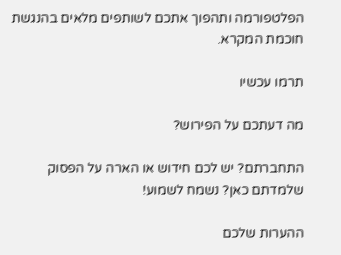הפלטפורמה ותהפוך אתכם לשותפים מלאים בהנגשת חוכמת המקרא.

תרמו עכשיו

מה דעתכם על הפירוש?

התחברתם? יש לכם חידוש או הארה על הפסוק שלמדתם כאן? נשמח לשמוע!

ההערות שלכם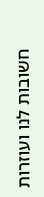חשובות לנו ועוזרות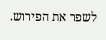לשפר את הפירוש.